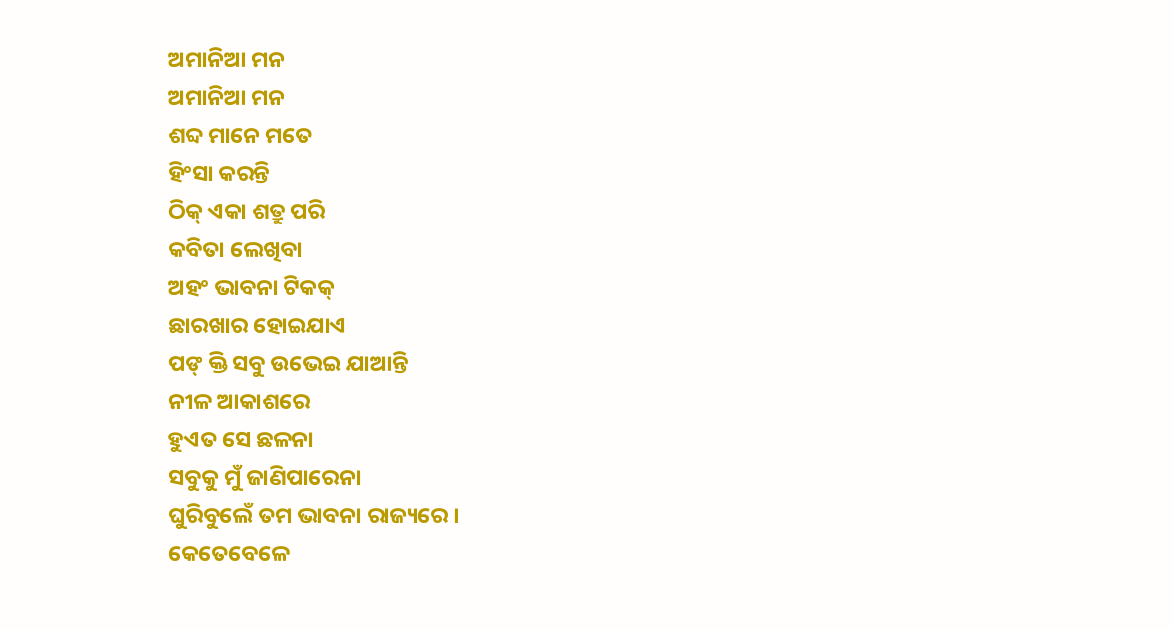ଅମାନିଆ ମନ
ଅମାନିଆ ମନ
ଶବ୍ଦ ମାନେ ମତେ
ହିଂସା କରନ୍ତି
ଠିକ୍ ଏକା ଶତ୍ରୁ ପରି
କବିତା ଲେଖିବା
ଅହଂ ଭାବନା ଟିକକ୍
ଛାରଖାର ହୋଇଯାଏ
ପଙ୍ କ୍ତି ସବୁ ଉଭେଇ ଯାଆନ୍ତି
ନୀଳ ଆକାଶରେ
ହୁଏତ ସେ ଛଳନା
ସବୁକୁ ମୁଁ ଜାଣିପାରେନା
ଘୁରିବୁଲେଁ ତମ ଭାବନା ରାଜ୍ୟରେ ।
କେତେବେଳେ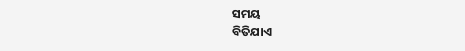ସମୟ
ବିତିଯାଏ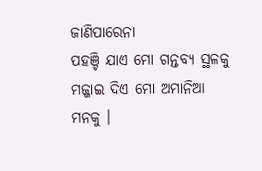ଜାଣିପାରେନା
ପହଞ୍ଚି ଯାଏ ମୋ ଗନ୍ତବ୍ୟ ସ୍ଥଳକୁ
ମଜ୍ଜାଇ ଦିଏ ମୋ ଅମାନିଆ ମନକୁ ।